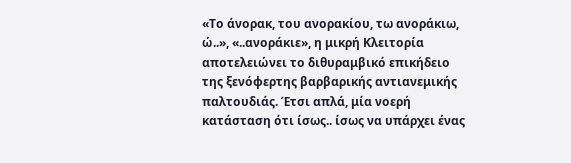«Το άνορακ, του ανορακίου, τω ανοράκιω, ώ..», «..ανοράκιε», η μικρή Κλειτορία αποτελειώνει το διθυραμβικό επικήδειο της ξενόφερτης βαρβαρικής αντιανεμικής παλτουδιάς. Έτσι απλά, μία νοερή κατάσταση ότι ίσως.. ίσως να υπάρχει ένας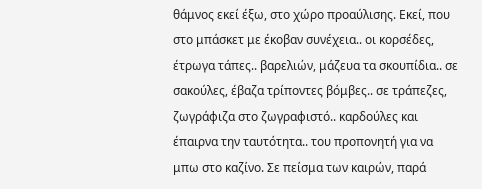θάμνος εκεί έξω, στο χώρο προαύλισης. Εκεί, που στο μπάσκετ με έκοβαν συνέχεια.. οι κορσέδες, έτρωγα τάπες.. βαρελιών, μάζευα τα σκουπίδια.. σε σακούλες, έβαζα τρίποντες βόμβες.. σε τράπεζες, ζωγράφιζα στο ζωγραφιστό.. καρδούλες και έπαιρνα την ταυτότητα.. του προπονητή για να μπω στο καζίνο. Σε πείσμα των καιρών, παρά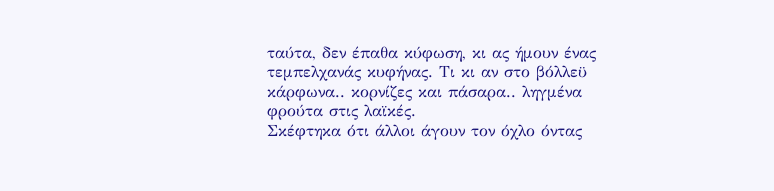ταύτα, δεν έπαθα κύφωση, κι ας ήμουν ένας τεμπελχανάς κυφήνας. Τι κι αν στο βόλλεϋ κάρφωνα.. κορνίζες και πάσαρα.. ληγμένα φρούτα στις λαϊκές.
Σκέφτηκα ότι άλλοι άγουν τον όχλο όντας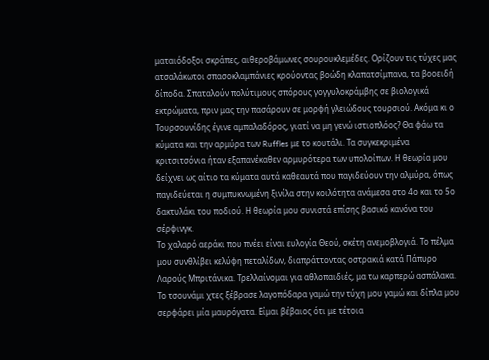ματαιόδοξοι σκράπες, αιθεροβάμωνες σουρουκλεμέδες. Ορίζουν τις τύχες μας ατσαλάκωτοι σπασοκλαμπάνιες κρούοντας βοώδη κλαπατσίμπανα, τα βοοειδή δίποδα. Σπαταλούν πολύτιμους σπόρους γογγυλοκράμβης σε βιολογικά εκτρώματα, πριν μας την πασάρουν σε μορφή γλειώδους τουρσιού. Ακόμα κι ο Τουρσουνίδης έγινε αμπαλαδόρος, γιατί να μη γενώ ιστιοπλόος? Θα φάω τα κύματα και την αρμύρα των Ruffles με το κουτάλι. Τα συγκεκριμένα κριτσιτσόνια ήταν εξαπανέκαθεν αρμυρότερα των υπολοίπων. Η θεωρία μου δείχνει ως αίτιο τα κύματα αυτά καθεαυτά που παγιδεύουν την αλμύρα, όπως παγιδεύεται η συμπυκνωμένη ξινίλα στην κοιλότητα ανάμεσα στο 4ο και το 5ο δακτυλάκι του ποδιού. Η θεωρία μου συνιστά επίσης βασικό κανόνα του σέρφινγκ.
Το χαλαρό αεράκι που πνέει είναι ευλογία Θεού, σκέτη ανεμοβλογιά. Το πέλμα μου συνθλίβει κελύφη πεταλίδων, διαπράττοντας οστρακιά κατά Πάπυρο Λαρούς Μπριτάνικα. Τρελλαίνομαι για αθλοπαιδιές, μα τω καρπερώ ασπάλακα. Το τσουνάμι χτες ξέβρασε λαγοπόδαρα γαμώ την τύχη μου γαμώ και δίπλα μου σερφάρει μία μαυρόγατα. Είμαι βέβαιος ότι με τέτοια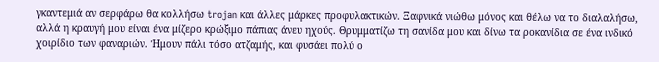γκαντεμιά αν σερφάρω θα κολλήσω trojan και άλλες μάρκες προφυλακτικών. Ξαφνικά νιώθω μόνος και θέλω να το διαλαλήσω, αλλά η κραυγή μου είναι ένα μίζερο κρώξιμο πάπιας άνευ ηχούς. Θρυμματίζω τη σανίδα μου και δίνω τα ροκανίδια σε ένα ινδικό χοιρίδιο των φαναριών. Ήμουν πάλι τόσο ατζαμής, και φυσάει πολύ ο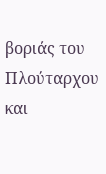βοριάς του Πλούταρχου και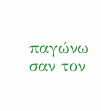παγώνω σαν τον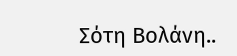Σότη Βολάνη..